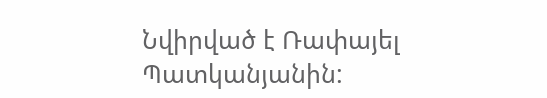Նվիրված է Ռափայել Պատկանյանին: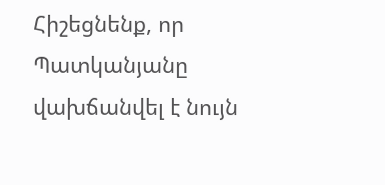Հիշեցնենք, որ Պատկանյանը վախճանվել է նույն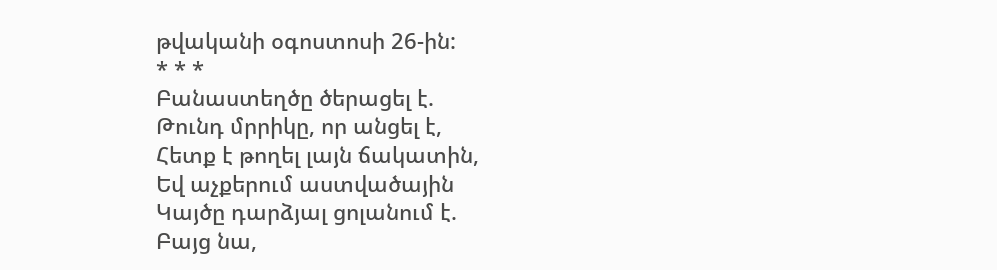թվականի օգոստոսի 26-ին:
* * *
Բանաստեղծը ծերացել է.
Թունդ մրրիկը, որ անցել է,
Հետք է թողել լայն ճակատին,
Եվ աչքերում աստվածային
Կայծը դարձյալ ցոլանում է.
Բայց նա,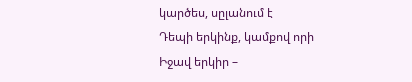կարծես, սըլանում է
Դեպի երկինք, կամքով որի
Իջավ երկիր –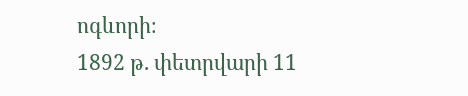ոգևորի։
1892 թ. փետրվարի 11